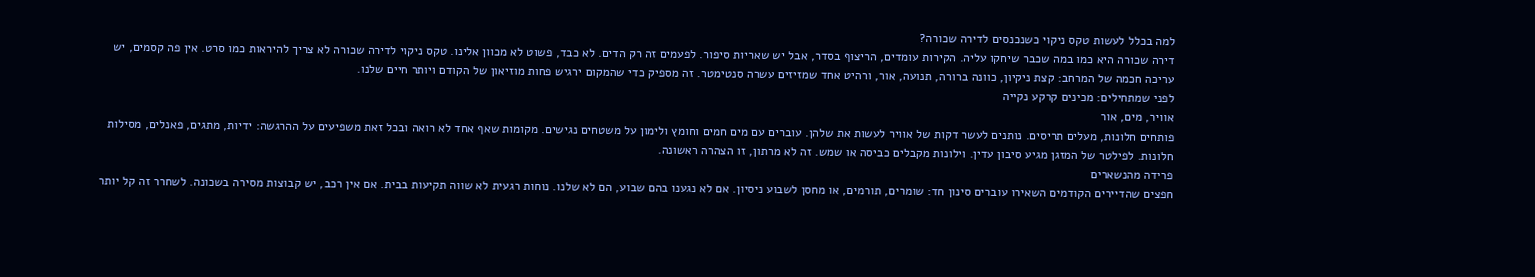למה בכלל לעשות טקס ניקוי כשנכנסים לדירה שכורה?
דירה שכורה היא כמו במה שכבר שיחקו עליה. הקירות עומדים, הריצוף בסדר, אבל יש שאריות סיפור. לפעמים זה רק הדים. לא כבד, פשוט לא מכוון אלינו. טקס ניקוי לדירה שכורה לא צריך להיראות כמו סרט. אין פה קסמים, יש עריכה חכמה של המרחב: קצת ניקיון, כוונה ברורה, תנועה, אור, ורהיט אחד שמזיזים עשרה סנטימטר. זה מספיק כדי שהמקום ירגיש פחות מוזיאון של הקודם ויותר חיים שלנו.
לפני שמתחילים: מכינים קרקע נקייה
אוויר, מים, אור
פותחים חלונות, מעלים תריסים. נותנים לעשר דקות של אוויר לעשות את שלהן. עוברים עם מים חמים וחומץ ולימון על משטחים נגישים. מקומות שאף אחד לא רואה ובכל זאת משפיעים על ההרגשה: ידיות, מתגים, פאנלים, מסילות חלונות. לפילטר של המזגן מגיע סיבון עדין. וילונות מקבלים כביסה או שמש. זה לא מרתון, זו הצהרה ראשונה.
פרידה מהנשארים
חפצים שהדיירים הקודמים השאירו עוברים סינון חד: שומרים, תורמים, או מחסן לשבוע ניסיון. אם לא נגענו בהם שבוע, הם לא שלנו. נוחות רגעית לא שווה תקיעות בבית. אם אין רכב, יש קבוצות מסירה בשכונה. לשחרר זה קל יותר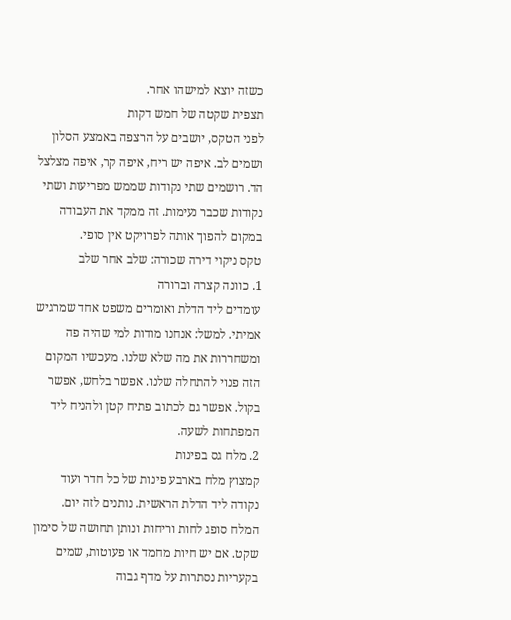כשזה יוצא למישהו אחר.
תצפית שקטה של חמש דקות
לפני הטקס, יושבים על הרצפה באמצע הסלון ושמים לב. איפה יש ריח, איפה קר, איפה מצלצל הד. רושמים שתי נקודות שממש מפריעות ושתי נקודות שכבר נעימות. זה ממקד את העבודה במקום להפוך אותה לפרויקט אין סופי.
טקס ניקוי דירה שכורה: שלב אחר שלב
1. כוונה קצרה וברורה
עומדים ליד הדלת ואומרים משפט אחד שמרגיש אמיתי. למשל: אנחנו מודות למי שהיה פה ומשחררות את מה שלא שלנו. מעכשיו המקום הזה פנוי להתחלה שלנו. אפשר בלחש, אפשר בקול. אפשר גם לכתוב פתיח קטן ולהניח ליד המפתחות לשעה.
2. מלח גס בפינות
קמצוץ מלח בארבע פינות של כל חדר ועוד נקודה ליד הדלת הראשית. נותנים לזה יום. המלח סופג לחות וריחות ונותן תחושה של סימון שקט. אם יש חיות מחמד או פעוטות, שמים בקעריות נסתרות על מדף גבוה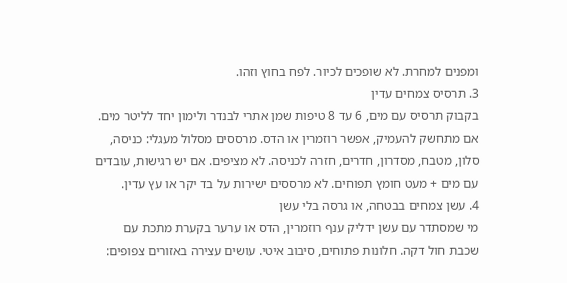ומפנים למחרת. לא שופכים לכיור. לפח בחוץ וזהו.
3. תרסיס צמחים עדין
בקבוק תרסיס עם מים, 6 עד 8 טיפות שמן אתרי לבנדר ולימון יחד לליטר מים. אם מתחשק להעמיק, אפשר רוזמרין או הדס. מרססים מסלול מעגלי: כניסה, סלון, מטבח, מסדרון, חדרים, חזרה לכניסה. לא מציפים. אם יש רגישות, עובדים עם מים + מעט חומץ תפוחים. לא מרססים ישירות על בד יקר או עץ עדין.
4. עשן צמחים בבטחה, או גרסה בלי עשן
מי שמסתדר עם עשן ידליק ענף רוזמרין, הדס או ערער בקערת מתכת עם שכבת חול דקה. חלונות פתוחים, סיבוב איטי. עושים עצירה באזורים צפופים: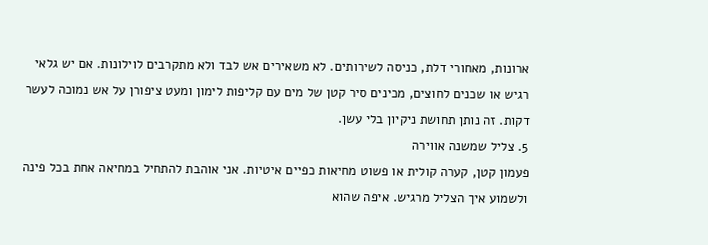ארונות, מאחורי דלת, כניסה לשירותים. לא משאירים אש לבד ולא מתקרבים לוילונות. אם יש גלאי רגיש או שכנים לחוצים, מכינים סיר קטן של מים עם קליפות לימון ומעט ציפורן על אש נמוכה לעשר דקות. זה נותן תחושת ניקיון בלי עשן.
5. צליל שמשנה אווירה
פעמון קטן, קערה קולית או פשוט מחיאות כפיים איטיות. אני אוהבת להתחיל במחיאה אחת בכל פינה ולשמוע איך הצליל מרגיש. איפה שהוא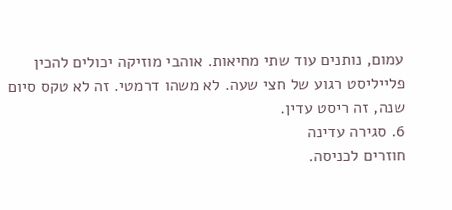עמום, נותנים עוד שתי מחיאות. אוהבי מוזיקה יכולים להכין פלייליסט רגוע של חצי שעה. לא משהו דרמטי. זה לא טקס סיום שנה, זה ריסט עדין.
6. סגירה עדינה
חוזרים לכניסה.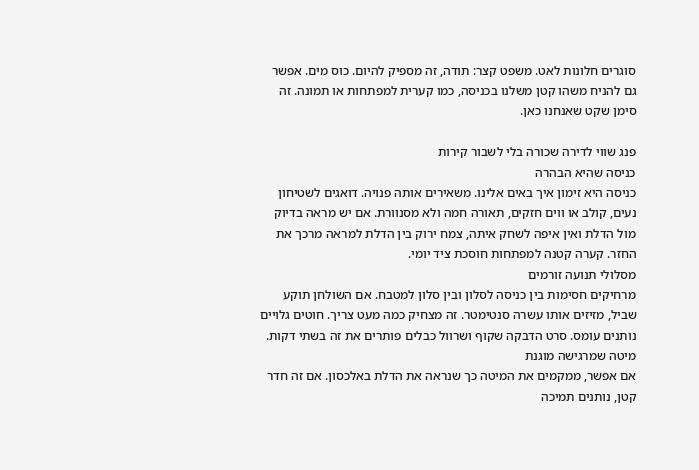סוגרים חלונות לאט. משפט קצר: תודה, זה מספיק להיום. כוס מים. אפשר גם להניח משהו קטן משלנו בכניסה, כמו קערית למפתחות או תמונה. זה סימן שקט שאנחנו כאן.

פנג שווי לדירה שכורה בלי לשבור קירות
כניסה שהיא הבהרה
כניסה היא זימון איך באים אלינו. משאירים אותה פנויה. דואגים לשטיחון נעים, קולב או ווים חזקים, תאורה חמה ולא מסנוורת. אם יש מראה בדיוק מול הדלת ואין איפה לשחק איתה, צמח ירוק בין הדלת למראה מרכך את החזר. קערה קטנה למפתחות חוסכת ציד יומי.
מסלולי תנועה זורמים
מרחיקים חסימות בין כניסה לסלון ובין סלון למטבח. אם השולחן תוקע שביל, מזיזים אותו עשרה סנטימטר. זה מצחיק כמה מעט צריך. חוטים גלויים נותנים עומס. סרט הדבקה שקוף ושרוול כבלים פותרים את זה בשתי דקות.
מיטה שמרגישה מוגנת
אם אפשר, ממקמים את המיטה כך שנראה את הדלת באלכסון. אם זה חדר קטן, נותנים תמיכה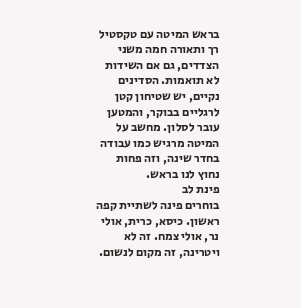בראש המיטה עם טקסטיל רך ותאורה חמה משני הצדדים, גם אם השידות לא תואמות. הסדינים נקיים, יש שטיחון קטן לרגליים בבוקר, והמטען עובר לסלון. מחשב על המיטה מרגיש כמו עבודה בחדר שינה, וזה פחות נחוץ לנו בראש.
פינת לב
בוחרים פינה לשתיית קפה ראשון. כיסא, כרית, אולי נר, אולי צמח. זה לא ויטרינה, זה מקום לנשום.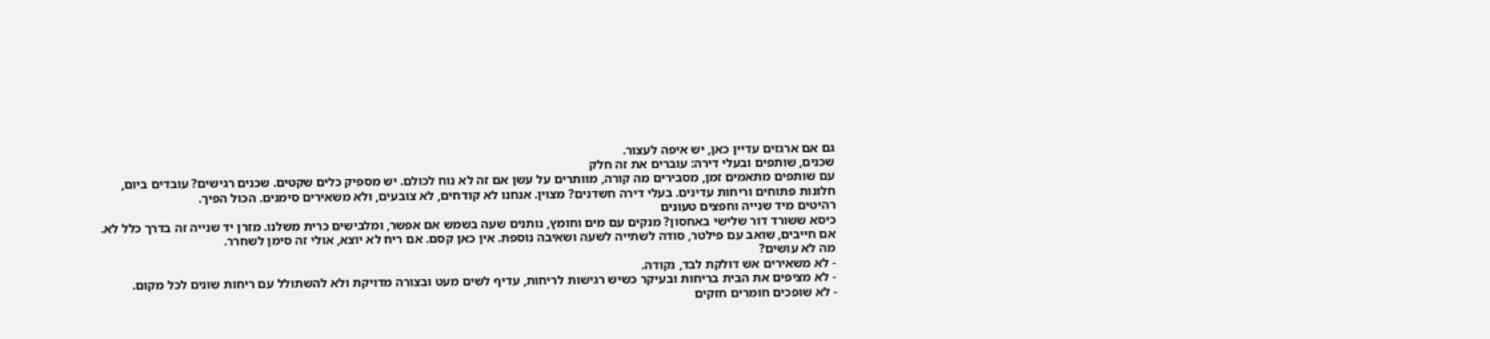גם אם ארגזים עדיין כאן, יש איפה לעצור.
שכנים, שותפים ובעלי דירה: עוברים את זה חלק
עם שותפים מתאמים זמן, מסבירים מה קורה, מוותרים על עשן אם זה לא נוח לכולם. יש מספיק כלים שקטים. שכנים רגישים? עובדים ביום, חלונות פתוחים וריחות עדינים. בעלי דירה חשדנים? מצוין. אנחנו לא קודחים, לא צובעים, ולא משאירים סימנים. הכול הפיך.
רהיטים מיד שנייה וחפצים טעונים
כיסא ששורד דור שלישי באחסון? מנקים עם מים וחומץ, נותנים שעה בשמש אם אפשר, ומלבישים כרית משלנו. מזרן יד שנייה זה בדרך כלל לא. אם חייבים, שואב עם פילטר, סודה לשתייה לשעה ושאיבה נוספת. אין כאן קסם. אם ריח לא יוצא, אולי זה סימן לשחרר.
מה לא עושים?
- לא משאירים אש דולקת לבד, נקודה.
- לא מציפים את הבית בריחות ובעיקר כשיש רגישות לריחות, עדיף לשים מעט ובצורה מדויקת ולא להשתולל עם ריחות שונים לכל מקום.
- לא שופכים חומרים חזקים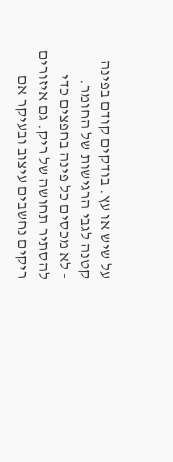על שיש או עץ. בודקים קודם בפינה קטנה לגבי הרגישות של החומר.
- לא מכסים כל פינה בחפצים כדי להסתיר תחושה של ריק. גם איזורים ריקים נחשבים עיצוב ובעיקר אם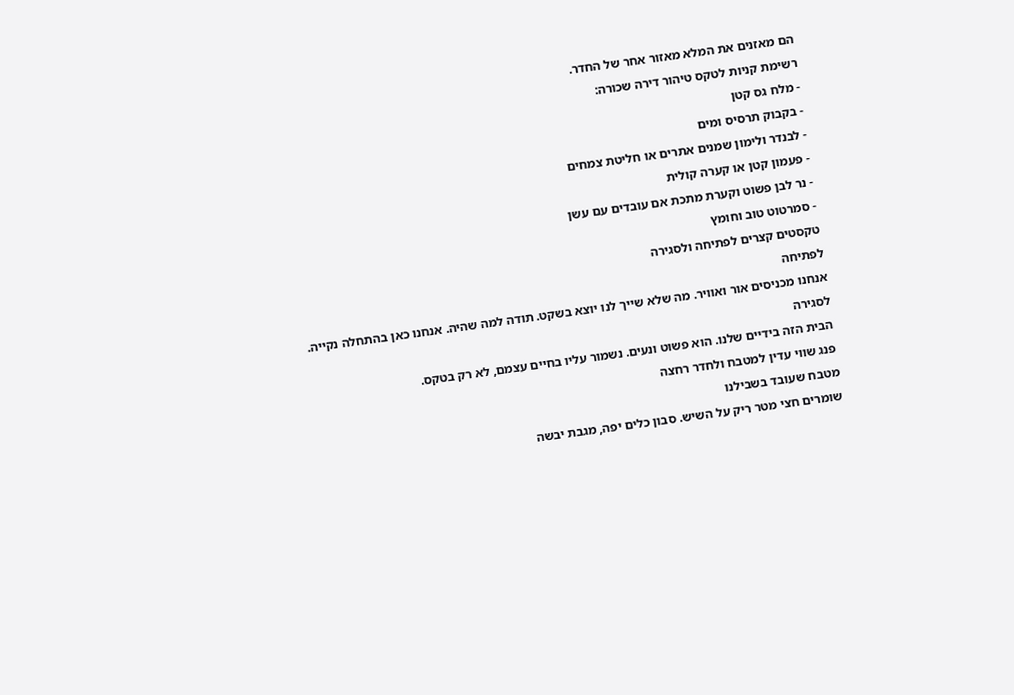הם מאזנים את המלא מאזור אחר של החדר.
רשימת קניות לטקס טיהור דירה שכורה:
- מלח גס קטן
- בקבוק תרסיס ומים
- לבנדר ולימון שמנים אתרים או חליטת צמחים
- פעמון קטן או קערה קולית
- נר לבן פשוט וקערת מתכת אם עובדים עם עשן
- סמרטוט טוב וחומץ
טקסטים קצרים לפתיחה ולסגירה
לפתיחה
אנחנו מכניסים אור ואוויר. מה שלא שייך לנו יוצא בשקט. תודה למה שהיה. אנחנו כאן בהתחלה נקייה.
לסגירה
הבית הזה בידיים שלנו. הוא פשוט ונעים. נשמור עליו בחיים עצמם, לא רק בטקס.
פנג שווי עדין למטבח ולחדר רחצה
מטבח שעובד בשבילנו
שומרים חצי מטר ריק על השיש. סבון כלים יפה, מגבת יבשה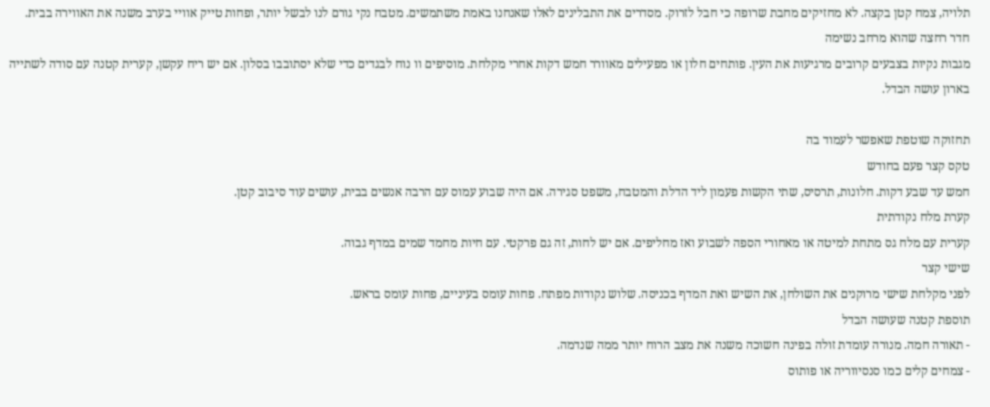תלויה, צמח קטן בקצה. לא מחזיקים מחבת שרופה כי חבל לזרוק. מסדרים את התבלינים לאלו שאנחנו באמת משתמשים. מטבח נקי גורם לנו לבשל יותר, ופחות טייק אוויי בערב משנה את האווירה בבית.
חדר רחצה שהוא מרחב נשימה
מגבות נקיות בצבעים קרובים מרגיעות את העין. פותחים חלון או מפעילים מאוורר חמש דקות אחרי מקלחת. מוסיפים וו נוח לבגדים כדי שלא יסתובבו בסלון. אם יש ריח עקשן, קערית קטנה עם סודה לשתייה בארון עושה הבדל.

תחזוקה שוטפת שאפשר לעמוד בה
טקס קצר פעם בחודש
חמש עד שבע דקות. חלונות, תרסיס, שתי הקשות פעמון ליד הדלת והמטבח, משפט סגירה. אם היה שבוע עמוס עם הרבה אנשים בבית, עושים עוד סיבוב קטן.
קערת מלח נקודתית
קערית עם מלח גס מתחת למיטה או מאחורי הספה לשבוע ואז מחליפים. אם יש לחות, זה גם פרקטי. עם חיות מחמד שמים במדף גבוה.
שישי קצר
לפני מקלחת שישי מרוקנים את השולחן, את השיש ואת המדף בכניסה. שלוש נקודות מפתח. פחות עומס בעיניים, פחות עומס בראש.
תוספת קטנה שעושה הבדל
- תאורה חמה. מנורה עומדת זולה בפינה חשוכה משנה את מצב הרוח יותר ממה שנדמה.
- צמחים קלים כמו סנסיווריה או פותוס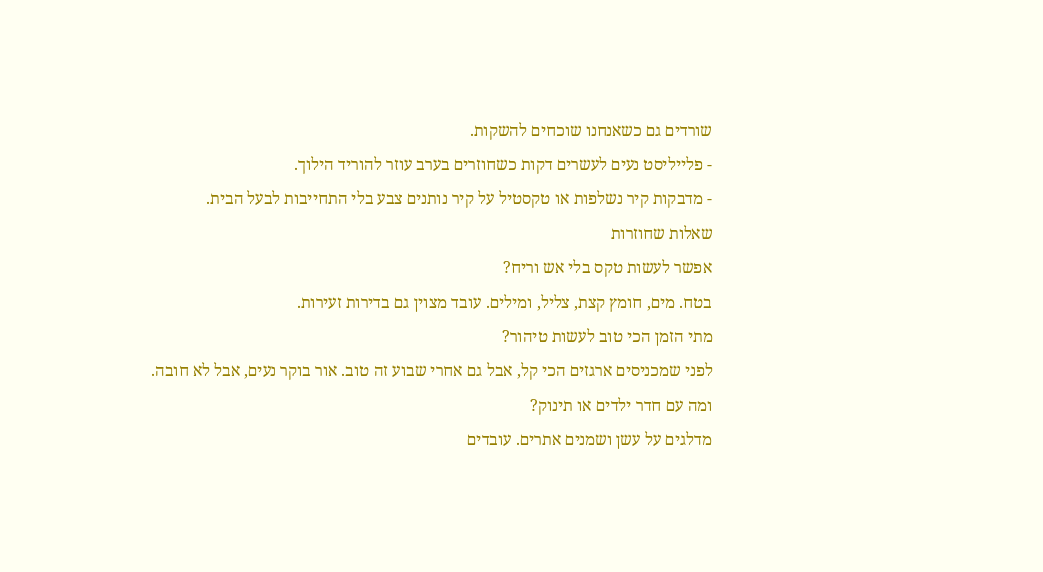שורדים גם כשאנחנו שוכחים להשקות.
- פלייליסט נעים לעשרים דקות כשחוזרים בערב עוזר להוריד הילוך.
- מדבקות קיר נשלפות או טקסטיל על קיר נותנים צבע בלי התחייבות לבעל הבית.
שאלות שחוזרות
אפשר לעשות טקס בלי אש וריח?
בטח. מים, חומץ קצת, צליל, ומילים. עובד מצוין גם בדירות זעירות.
מתי הזמן הכי טוב לעשות טיהור?
לפני שמכניסים ארגזים הכי קל, אבל גם אחרי שבוע זה טוב. אור בוקר נעים, אבל לא חובה.
ומה עם חדר ילדים או תינוק?
מדלגים על עשן ושמנים אתרים. עובדים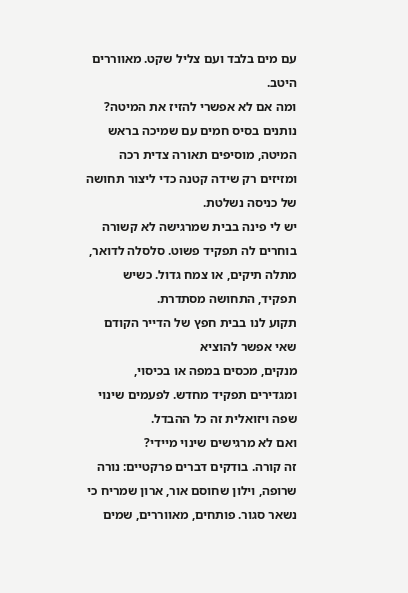עם מים בלבד ועם צליל שקט. מאווררים היטב.
ומה אם לא אפשרי להזיז את המיטה?
נותנים בסיס חמים עם שמיכה בראש המיטה, מוסיפים תאורה צדית רכה ומזיזים רק שידה קטנה כדי ליצור תחושה של כניסה נשלטת.
יש לי פינה בבית שמרגישה לא קשורה
בוחרים לה תפקיד פשוט. סלסלה לדואר, מתלה תיקים, או צמח גדול. כשיש תפקיד, התחושה מסתדרת.
תקוע לנו בבית חפץ של הדייר הקודם שאי אפשר להוציא
מנקים, מכסים במפה או בכיסוי, ומגדירים תפקיד מחדש. לפעמים שינוי שפה ויזואלית זה כל ההבדל.
ואם לא מרגישים שינוי מיידי?
זה קורה. בודקים דברים פרקטיים: נורה שרופה, וילון שחוסם אור, ארון שמריח כי נשאר סגור. פותחים, מאווררים, שמים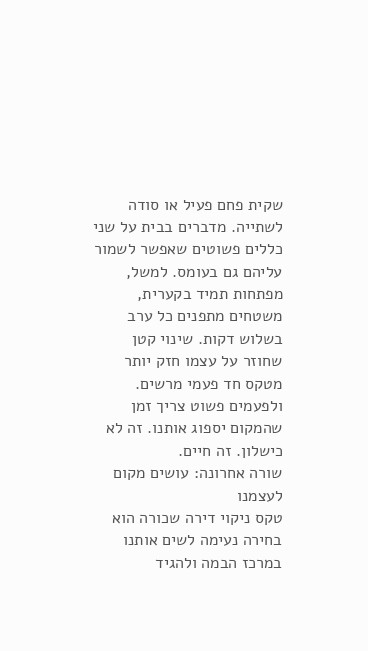שקית פחם פעיל או סודה לשתייה. מדברים בבית על שני כללים פשוטים שאפשר לשמור עליהם גם בעומס. למשל, מפתחות תמיד בקערית, משטחים מתפנים כל ערב בשלוש דקות. שינוי קטן שחוזר על עצמו חזק יותר מטקס חד פעמי מרשים. ולפעמים פשוט צריך זמן שהמקום יספוג אותנו. זה לא כישלון. זה חיים.
שורה אחרונה: עושים מקום לעצמנו
טקס ניקוי דירה שכורה הוא בחירה נעימה לשים אותנו במרכז הבמה ולהגיד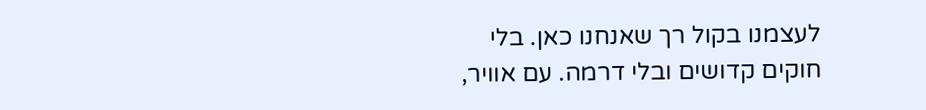לעצמנו בקול רך שאנחנו כאן. בלי חוקים קדושים ובלי דרמה. עם אוויר,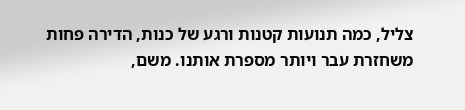צליל, כמה תנועות קטנות ורגע של כנות, הדירה פחות משחזרת עבר ויותר מספרת אותנו. משם,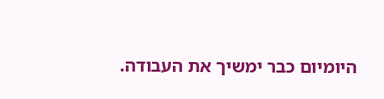היומיום כבר ימשיך את העבודה.